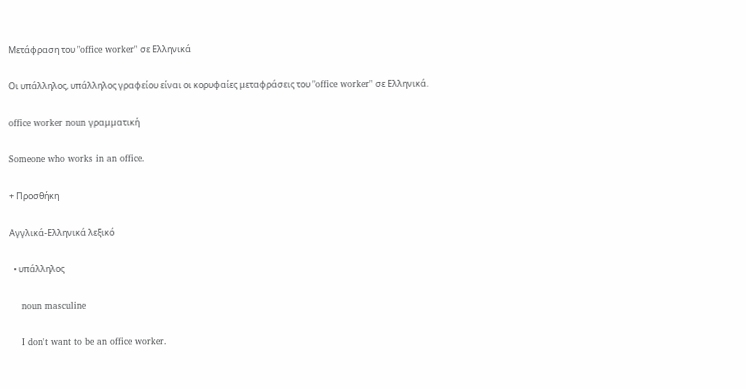Μετάφραση του "office worker" σε Ελληνικά

Οι υπάλληλος, υπάλληλος γραφείου είναι οι κορυφαίες μεταφράσεις του "office worker" σε Ελληνικά.

office worker noun γραμματική

Someone who works in an office.

+ Προσθήκη

Αγγλικά-Ελληνικά λεξικό

  • υπάλληλος

    noun masculine

    I don't want to be an office worker.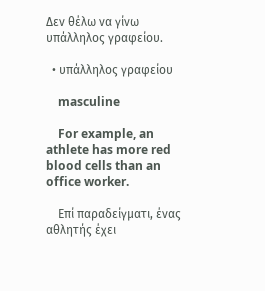Δεν θέλω να γίνω υπάλληλος γραφείου.

  • υπάλληλος γραφείου

    masculine

    For example, an athlete has more red blood cells than an office worker.

    Επί παραδείγματι, ένας αθλητής έχει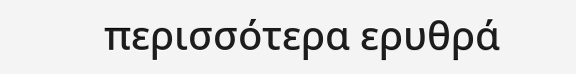περισσότερα ερυθρά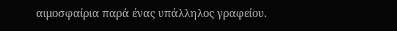αιμοσφαίρια παρά ένας υπάλληλος γραφείου.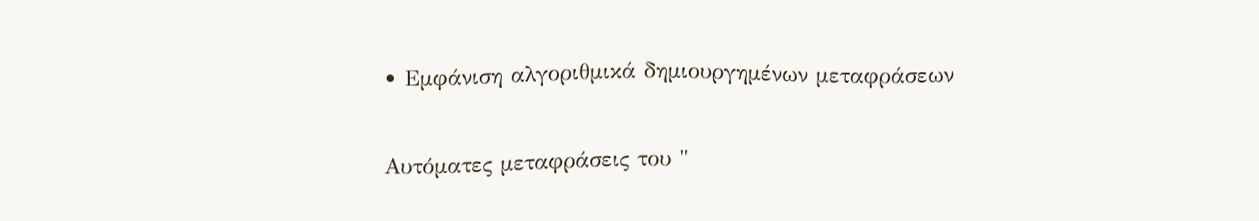• Εμφάνιση αλγοριθμικά δημιουργημένων μεταφράσεων

Αυτόματες μεταφράσεις του "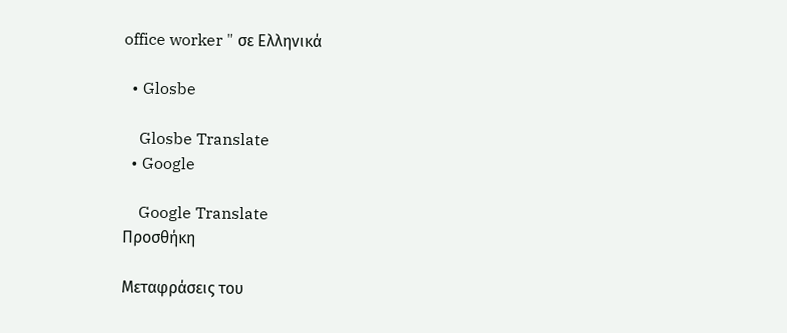office worker " σε Ελληνικά

  • Glosbe

    Glosbe Translate
  • Google

    Google Translate
Προσθήκη

Μεταφράσεις του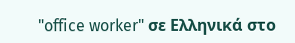"office worker" σε Ελληνικά στο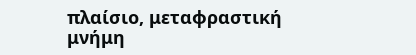πλαίσιο, μεταφραστική μνήμη